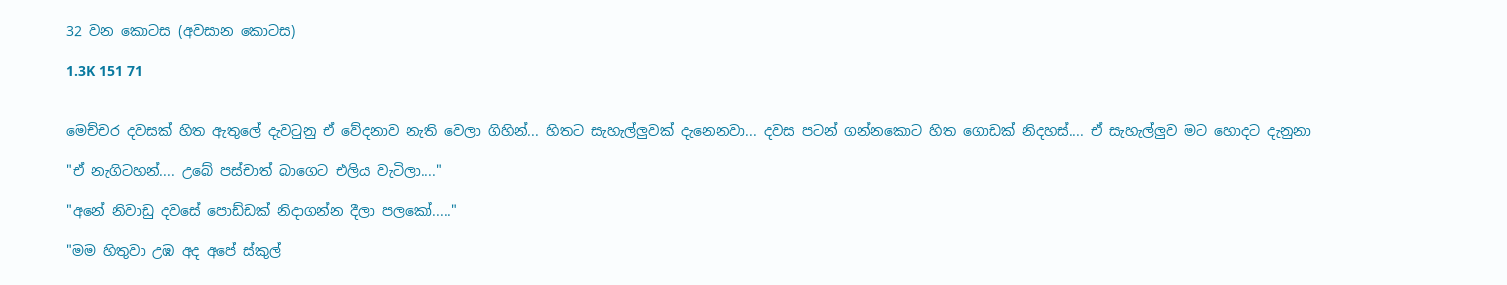32 වන කොටස (අවසාන කොටස)

1.3K 151 71


මෙච්චර දවසක් හිත ඇතුලේ දැවටුනු ඒ වේදනාව නැති වෙලා ගිහින්... හිතට සැහැල්ලුවක් දැනෙනවා... දවස පටන් ගන්නකොට හිත ගොඩක් නිදහස්.... ඒ සැහැල්ලුව මට හොදට දැනුනා

"ඒ නැගිටහන්.... උබේ පස්චාත් බාගෙට එලිය වැටිලා...."

"අනේ නිවාඩු දවසේ පොඩ්ඩක් නිදාගන්න දීලා පලකෝ....."

"මම හිතුවා උඹ අද අපේ ස්කුල්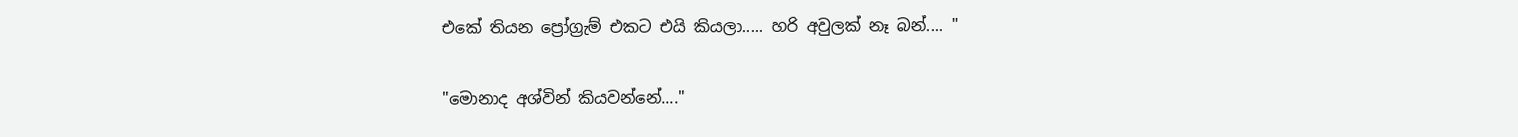එකේ තියන ප්‍රෝග්‍රැම් එකට එයි කියලා..... හරි අවුලක් නෑ බන්.... "

"මොනාද අශ්වින් කියවන්නේ...."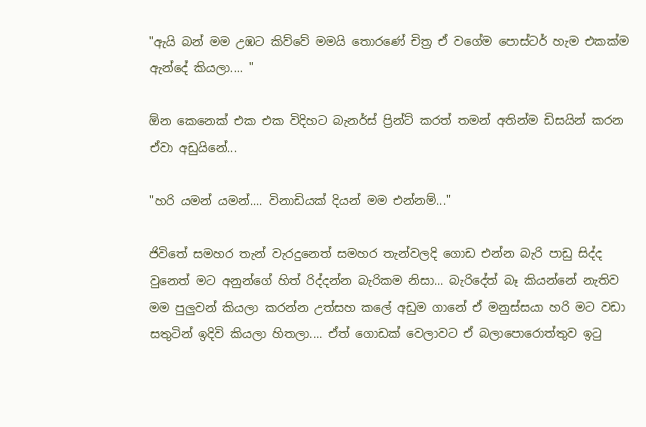"ඇයි බන් මම උඹට කිව්වේ මමයි තොරණේ චිත්‍ර ඒ වගේම පොස්ටර් හැම එකක්ම ඇන්දේ කියලා.... "

ඕන කෙනෙක් එක එක විදිහට බැනර්ස් ප්‍රින්ට් කරත් තමන් අතින්ම ඩිසයින් කරන ඒවා අඩුයිනේ...

"හරි යමන් යමන්.... විනාඩියක් දියන් මම එන්නම්..."

ජිවිතේ සමහර තැන් වැරදුනෙත් සමහර තැන්වලදි ගොඩ එන්න බැරි පාඩු සිද්ද වුනෙත් මට අනුන්ගේ හිත් රිද්දන්න බැරිකම නිසා... බැරිදේත් බෑ කියන්නේ නැතිව මම පුලුවන් කියලා කරන්න උත්සහ කලේ අඩුම ගානේ ඒ මනුස්සයා හරි මට වඩා සතුටින් ඉදිවි කියලා හිතලා.... ඒත් ගොඩක් වෙලාවට ඒ බලාපොරොත්තුව ඉටු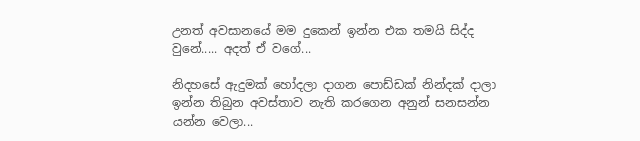උනත් අවසානයේ මම දුකෙන් ඉන්න එක තමයි සිද්ද වුනේ..... අදත් ඒ වගේ...

නිදහසේ ඇදුමක් හෝදලා දාගන පොඩ්ඩක් නින්දක් දාලා ඉන්න තිබුන අවස්තාව නැති කරගෙන අනුන් සනසන්න යන්න වෙලා...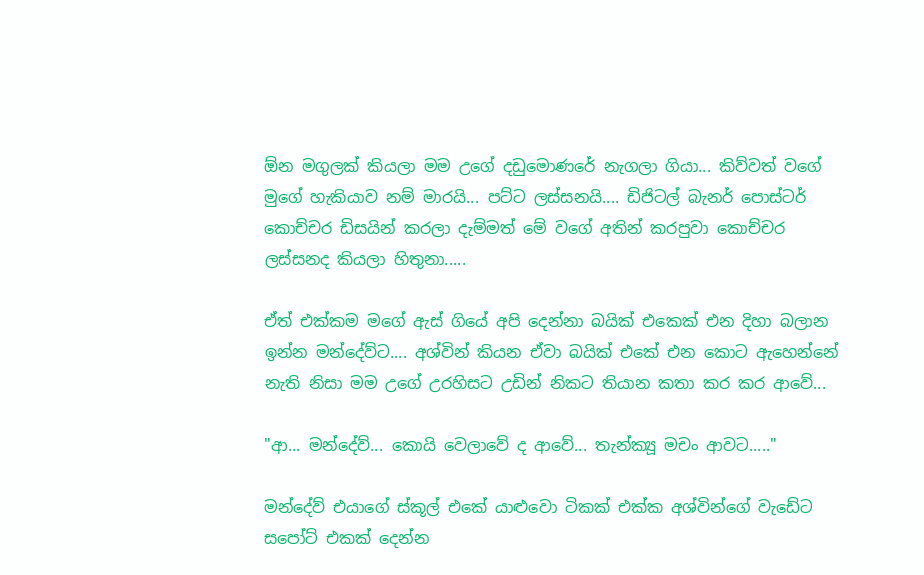ඕන මගුලක් කියලා මම උගේ දඩුමොණරේ නැගලා ගියා... කිව්වත් වගේ මුගේ හැකියාව නම් මාරයි... පට්ට ලස්සනයි.... ඩිජිටල් බැනර් පොස්ටර් කොච්චර ඩිසයින් කරලා දැම්මත් මේ වගේ අතින් කරපුවා කොච්චර ලස්සනද කියලා හිතුනා.....

ඒත් එක්කම මගේ ඇස් ගියේ අපි දෙන්නා බයික් එකෙක් එන දිහා බලාන ඉන්න මන්දේව්ට.... අශ්වින් කියන ඒවා බයික් එකේ එන කොට ඇහෙන්නේ නැති නිසා මම උගේ උරහිසට උඩින් නිකට තියාන කතා කර කර ආවේ...

"ආ... මන්දේව්... කොයි වෙලාවේ ද ආවේ... තැන්ක්‍යූ මචං ආවට....."

මන්දේව් එයාගේ ස්කූල් එකේ යාළුවො ටිකක් එක්ක අශ්වින්ගේ වැඩේට සපෝට් එකක් දෙන්න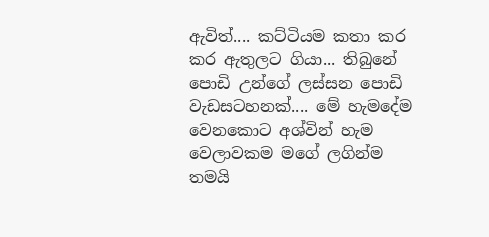ඇවිත්.... කට්ටියම කතා කර කර ඇතුලට ගියා... තිබුනේ පොඩි උන්ගේ ලස්සන පොඩි වැඩසටහනක්.... මේ හැමදේම වෙනකොට අශ්වින් හැම වෙලාවකම මගේ ලගින්ම තමයි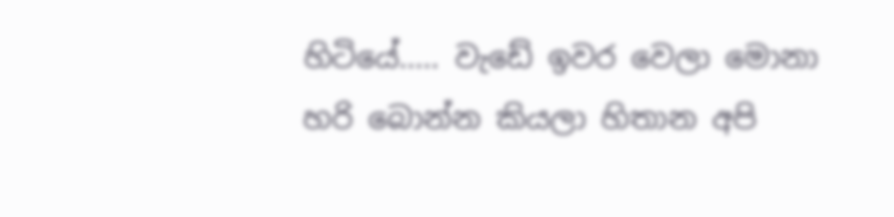හිටියේ..... වැඩේ ඉවර වෙලා මොනා හරි බොන්න කියලා හිතාන අපි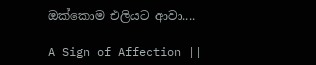ඔක්කොම එලියට ආවා....

A Sign of Affection ||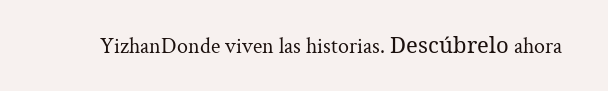YizhanDonde viven las historias. Descúbrelo ahora